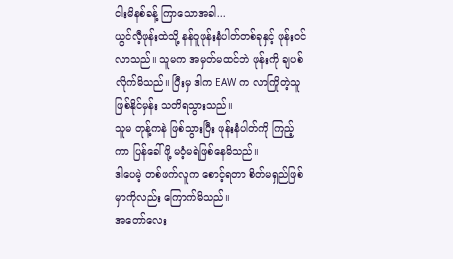ငါးမိနစ်ခန့် ကြာသောအခါ...
ယွင်လီ့ဖုန်းထဲသို့ နန်ဝူဖုန်းနံပါတ်တစ်ခုနှင့် ဖုန်းဝင်လာသည်။ သူမက အမှတ်မထင်ဘဲ ဖုန်းကို ချပစ်လိုက်မိသည်။ ပြီးမှ ဒါက EAW က လာကြိုတဲ့သူ ဖြစ်နိုင်မှန်း သတိရသွားသည်။
သူမ တုန့်ကနဲ ဖြစ်သွားပြီး ဖုန်းနံပါတ်ကို ကြည့်ကာ ပြန်ခေါ်ဖို့ မ၀ံ့မရဲဖြစ်နေမိသည်။
ဒါပေမဲ့ တစ်ဖက်လူက စောင့်ရတာ စိတ်မရှည်ဖြစ်မှာကိုလည်း ကြောက်မိသည်။
အတော်လေး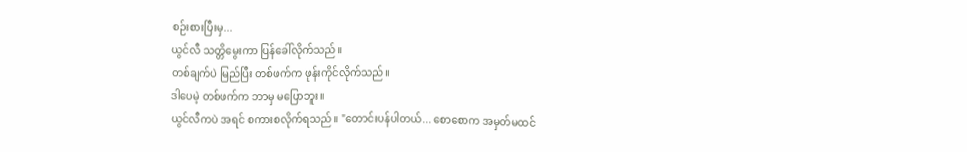စဉ်းစားပြီးမှ...
ယွင်လီ သတ္တိမွေးကာ ပြန်ခေါ်လိုက်သည်။
တစ်ချက်ပဲ မြည်ပြီး တစ်ဖက်က ဖုန်းကိုင်လိုက်သည်။
ဒါပေမဲ့ တစ်ဖက်က ဘာမှ မပြောဘူး။
ယွင်လီကပဲ အရင် စကားစလိုက်ရသည်။ "တောင်းပန်ပါတယ်... စောစောက အမှတ်မထင်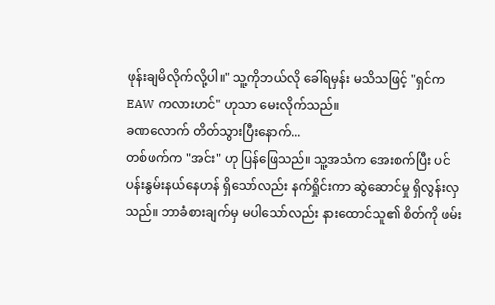ဖုန်းချမိလိုက်လို့ပါ။" သူ့ကိုဘယ်လို ခေါ်ရမှန်း မသိသဖြင့် "ရှင်က EAW ကလားဟင်" ဟုသာ မေးလိုက်သည်။
ခဏလောက် တိတ်သွားပြီးနောက်...
တစ်ဖက်က "အင်း" ဟု ပြန်ဖြေသည်။ သူ့အသံက အေးစက်ပြီး ပင်ပန်းနွမ်းနယ်နေဟန် ရှိသော်လည်း နက်ရှိုင်းကာ ဆွဲဆောင်မှု ရှိလွန်းလှသည်။ ဘာခံစားချက်မှ မပါသော်လည်း နားထောင်သူ၏ စိတ်ကို ဖမ်း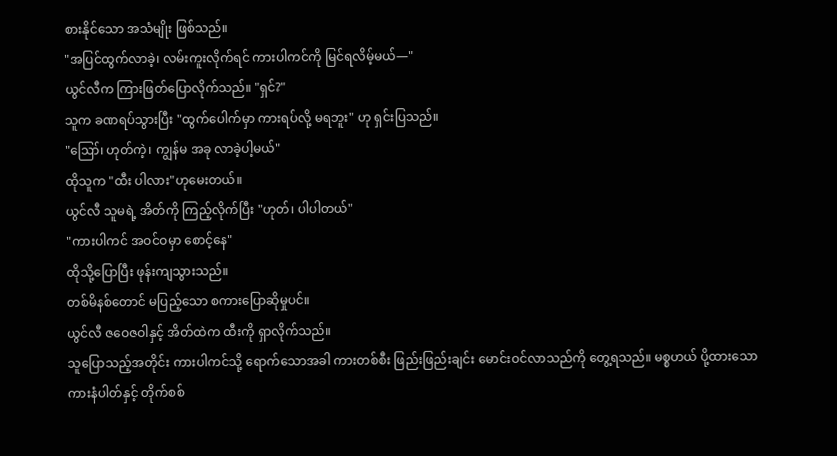စားနိုင်သော အသံမျိုး ဖြစ်သည်။
"အပြင်ထွက်လာခဲ့၊ လမ်းကူးလိုက်ရင် ကားပါကင်ကို မြင်ရလိမ့်မယ်—"
ယွင်လီက ကြားဖြတ်ပြောလိုက်သည်။ "ရှင်?"
သူက ခဏရပ်သွားပြီး "ထွက်ပေါက်မှာ ကားရပ်လို့ မရဘူး" ဟု ရှင်းပြသည်။
"ဪ၊ ဟုတ်ကဲ့၊ ကျွန်မ အခု လာခဲ့ပါ့မယ်"
ထိုသူက "ထီး ပါလား"ဟုမေးတယ်။
ယွင်လီ သူမရဲ့ အိတ်ကို ကြည့်လိုက်ပြီး "ဟုတ်၊ ပါပါတယ်"
"ကားပါကင် အဝင်ဝမှာ စောင့်နေ"
ထိုသို့ပြောပြီး ဖုန်းကျသွားသည်။
တစ်မိနစ်တောင် မပြည့်သော စကားပြောဆိုမှုပင်။
ယွင်လီ ဇဝေဇဝါနှင့် အိတ်ထဲက ထီးကို ရှာလိုက်သည်။
သူပြောသည့်အတိုင်း ကားပါကင်သို့ ရောက်သောအခါ ကားတစ်စီး ဖြည်းဖြည်းချင်း မောင်းဝင်လာသည်ကို တွေ့ရသည်။ မစ္စဟယ် ပို့ထားသော ကားနံပါတ်နှင့် တိုက်စစ်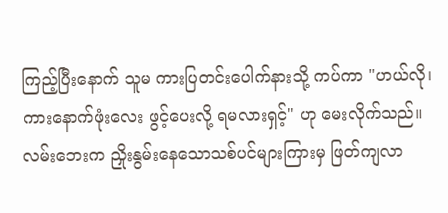ကြည့်ပြီးနောက် သူမ ကားပြတင်းပေါက်နားသို့ ကပ်ကာ "ဟယ်လို၊ ကားနောက်ဖုံးလေး ဖွင့်ပေးလို့ ရမလားရှင့်" ဟု မေးလိုက်သည်။
လမ်းဘေးက ညှိုးနွမ်းနေသောသစ်ပင်များကြားမှ ဖြတ်ကျလာ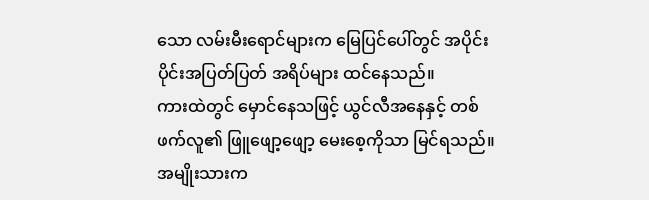သော လမ်းမီးရောင်များက မြေပြင်ပေါ်တွင် အပိုင်းပိုင်းအပြတ်ပြတ် အရိပ်များ ထင်နေသည်။
ကားထဲတွင် မှောင်နေသဖြင့် ယွင်လီအနေနှင့် တစ်ဖက်လူ၏ ဖြူဖျော့ဖျော့ မေးစေ့ကိုသာ မြင်ရသည်။
အမျိုးသားက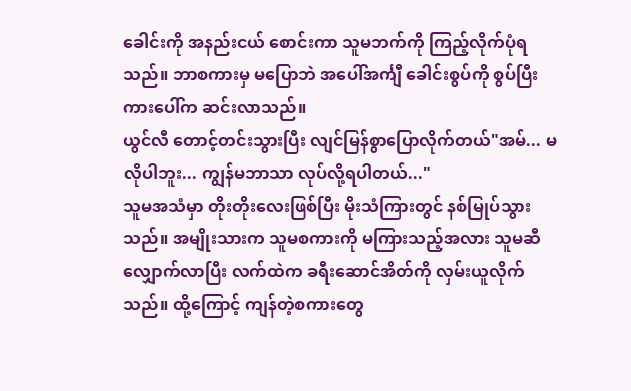ခေါင်းကို အနည်းငယ် စောင်းကာ သူမဘက်ကို ကြည့်လိုက်ပုံရသည်။ ဘာစကားမှ မပြောဘဲ အပေါ်အင်္ကျီ ခေါင်းစွပ်ကို စွပ်ပြီး ကားပေါ်က ဆင်းလာသည်။
ယွင်လီ တောင့်တင်းသွားပြီး လျင်မြန်စွာပြောလိုက်တယ်"အမ်... မလိုပါဘူး... ကျွန်မဘာသာ လုပ်လို့ရပါတယ်..."
သူမအသံမှာ တိုးတိုးလေးဖြစ်ပြီး မိုးသံကြားတွင် နစ်မြုပ်သွားသည်။ အမျိုးသားက သူမစကားကို မကြားသည့်အလား သူမဆီ လျှောက်လာပြီး လက်ထဲက ခရီးဆောင်အိတ်ကို လှမ်းယူလိုက်သည်။ ထို့ကြောင့် ကျန်တဲ့စကားတွေ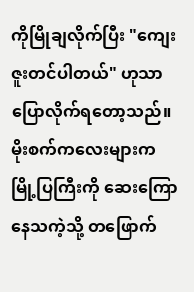ကိုမြိုချလိုက်ပြီး "ကျေးဇူးတင်ပါတယ်" ဟုသာ ပြောလိုက်ရတော့သည်။
မိုးစက်ကလေးများက မြို့ပြကြီးကို ဆေးကြောနေသကဲ့သို့ တဖြောက်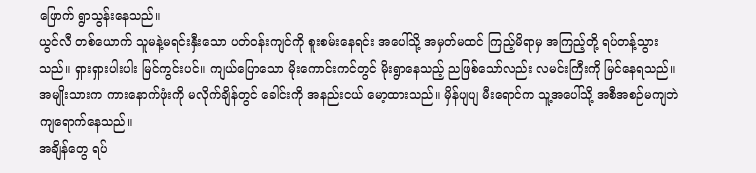ဖြောက် ရွာသွန်းနေသည်။
ယွင်လီ တစ်ယောက် သူမနဲ့မရင်းနှီးသော ပတ်ဝန်းကျင်ကို စူးစမ်းနေရင်း အပေါ်သို့ အမှတ်မထင် ကြည့်မိရာမှ အကြည့်တို့ ရပ်တန့်သွားသည်။ ရှားရှားပါးပါး မြင်ကွင်းပင်။ ကျယ်ပြောသော မိုးကောင်းကင်တွင် မိုးရွာနေသည့် ညဖြစ်သော်လည်း လမင်းကြီးကို မြင်နေရသည်။
အမျိုးသားက ကားနောက်ဖုံးကို မလိုက်ချိန်တွင် ခေါင်းကို အနည်းငယ် မော့ထားသည်။ မှိန်ပျပျ မီးရောင်က သူ့အပေါ်သို့ အစီအစဉ်မကျဘဲ ကျရောက်နေသည်။
အချိန်တွေ ရပ်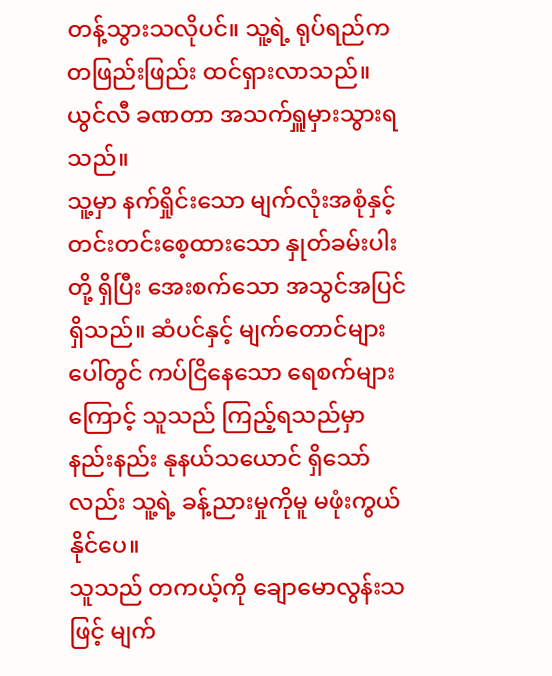တန့်သွားသလိုပင်။ သူ့ရဲ့ ရုပ်ရည်က တဖြည်းဖြည်း ထင်ရှားလာသည်။
ယွင်လီ ခဏတာ အသက်ရှူမှားသွားရသည်။
သူ့မှာ နက်ရှိုင်းသော မျက်လုံးအစုံနှင့် တင်းတင်းစေ့ထားသော နှုတ်ခမ်းပါးတို့ ရှိပြီး အေးစက်သော အသွင်အပြင် ရှိသည်။ ဆံပင်နှင့် မျက်တောင်များပေါ်တွင် ကပ်ငြိနေသော ရေစက်များကြောင့် သူသည် ကြည့်ရသည်မှာ နည်းနည်း နုနယ်သယောင် ရှိသော်လည်း သူ့ရဲ့ ခန့်ညားမှုကိုမူ မဖုံးကွယ်နိုင်ပေ။
သူသည် တကယ့်ကို ချောမောလွန်းသဖြင့် မျက်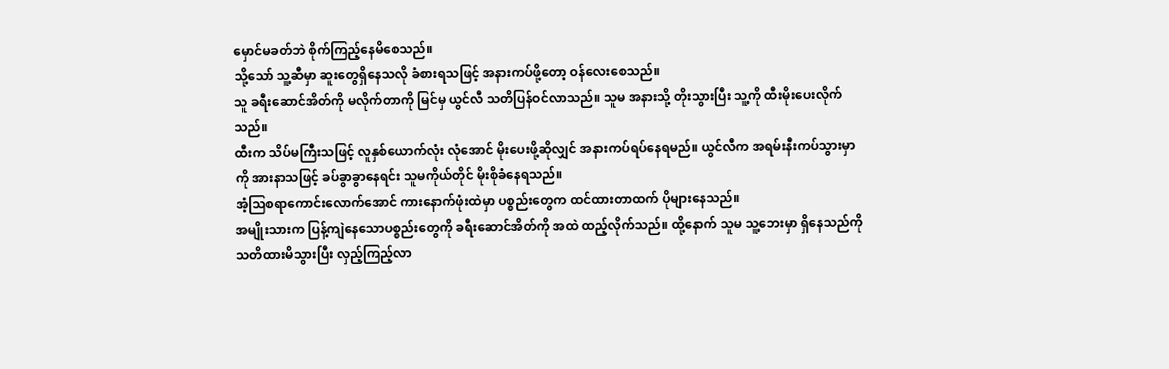မှောင်မခတ်ဘဲ စိုက်ကြည့်နေမိစေသည်။
သို့သော် သူ့ဆီမှာ ဆူးတွေရှိနေသလို ခံစားရသဖြင့် အနားကပ်ဖို့တော့ ဝန်လေးစေသည်။
သူ ခရီးဆောင်အိတ်ကို မလိုက်တာကို မြင်မှ ယွင်လီ သတိပြန်ဝင်လာသည်။ သူမ အနားသို့ တိုးသွားပြီး သူ့ကို ထီးမိုးပေးလိုက်သည်။
ထီးက သိပ်မကြီးသဖြင့် လူနှစ်ယောက်လုံး လုံအောင် မိုးပေးဖို့ဆိုလျှင် အနားကပ်ရပ်နေရမည်။ ယွင်လီက အရမ်းနီးကပ်သွားမှာကို အားနာသဖြင့် ခပ်ခွာခွာနေရင်း သူမကိုယ်တိုင် မိုးစိုခံနေရသည်။
အံ့သြစရာကောင်းလောက်အောင် ကားနောက်ဖုံးထဲမှာ ပစ္စည်းတွေက ထင်ထားတာထက် ပိုများနေသည်။
အမျိုးသားက ပြန့်ကျဲနေသောပစ္စည်းတွေကို ခရီးဆောင်အိတ်ကို အထဲ ထည့်လိုက်သည်။ ထို့နောက် သူမ သူ့ဘေးမှာ ရှိနေသည်ကို သတိထားမိသွားပြီး လှည့်ကြည့်လာ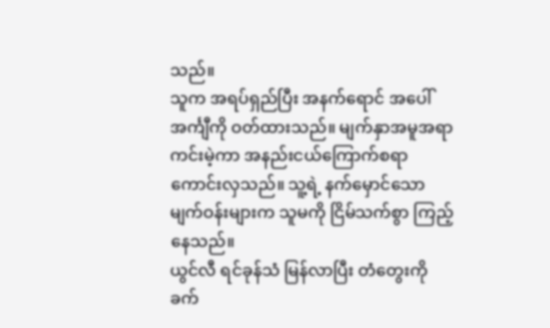သည်။
သူက အရပ်ရှည်ပြီး အနက်ရောင် အပေါ်အင်္ကျီကို ဝတ်ထားသည်။ မျက်နှာအမူအရာကင်းမဲ့ကာ အနည်းငယ်ကြောက်စရာ ကောင်းလှသည်။ သူ့ရဲ့ နက်မှောင်သော မျက်ဝန်းများက သူမကို ငြိမ်သက်စွာ ကြည့်နေသည်။
ယွင်လီ ရင်ခုန်သံ မြန်လာပြီး တံတွေးကို ခက်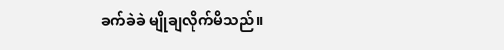ခက်ခဲခဲ မျိုချလိုက်မိသည်။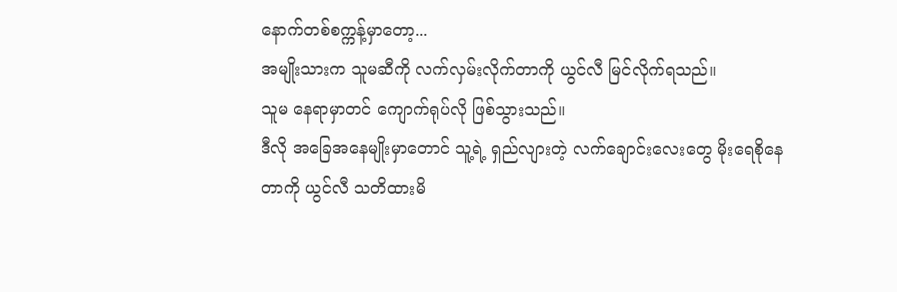နောက်တစ်စက္ကန့်မှာတော့...
အမျိုးသားက သူမဆီကို လက်လှမ်းလိုက်တာကို ယွင်လီ မြင်လိုက်ရသည်။
သူမ နေရာမှာတင် ကျောက်ရုပ်လို ဖြစ်သွားသည်။
ဒီလို အခြေအနေမျိုးမှာတောင် သူ့ရဲ့ ရှည်လျားတဲ့ လက်ချောင်းလေးတွေ မိုးရေစိုနေတာကို ယွင်လီ သတိထားမိ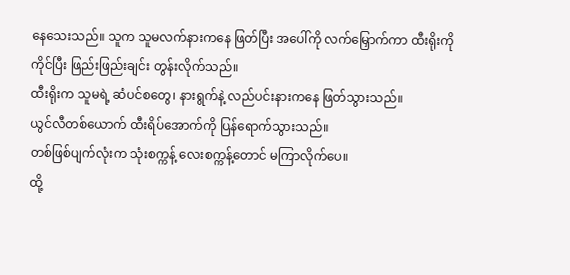နေသေးသည်။ သူက သူမလက်နားကနေ ဖြတ်ပြီး အပေါ်ကို လက်မြှောက်ကာ ထီးရိုးကို ကိုင်ပြီး ဖြည်းဖြည်းချင်း တွန်းလိုက်သည်။
ထီးရိုးက သူမရဲ့ ဆံပင်စတွေ၊ နားရွက်နဲ့ လည်ပင်းနားကနေ ဖြတ်သွားသည်။
ယွင်လီတစ်ယောက် ထီးရိပ်အောက်ကို ပြန်ရောက်သွားသည်။
တစ်ဖြစ်ပျက်လုံးက သုံးစက္ကန့် လေးစက္ကန့်တောင် မကြာလိုက်ပေ။
ထို့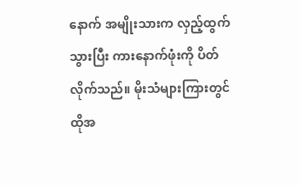နောက် အမျိုးသားက လှည့်ထွက်သွားပြီး ကားနောက်ဖုံးကို ပိတ်လိုက်သည်။ မိုးသံများကြားတွင် ထိုအ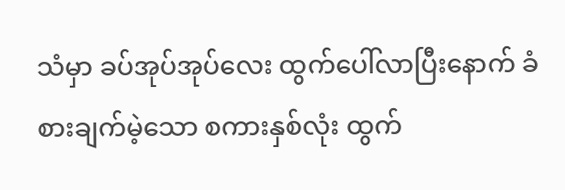သံမှာ ခပ်အုပ်အုပ်လေး ထွက်ပေါ်လာပြီးနောက် ခံစားချက်မဲ့သော စကားနှစ်လုံး ထွက်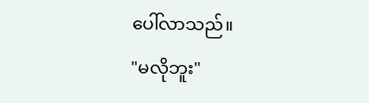ပေါ်လာသည်။
"မလိုဘူး"